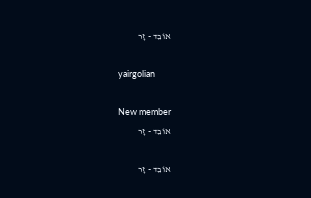אוֹבֵד - זָר

yairgolian

New member
אוֹבֵד - זָר

אוֹבֵד - זָר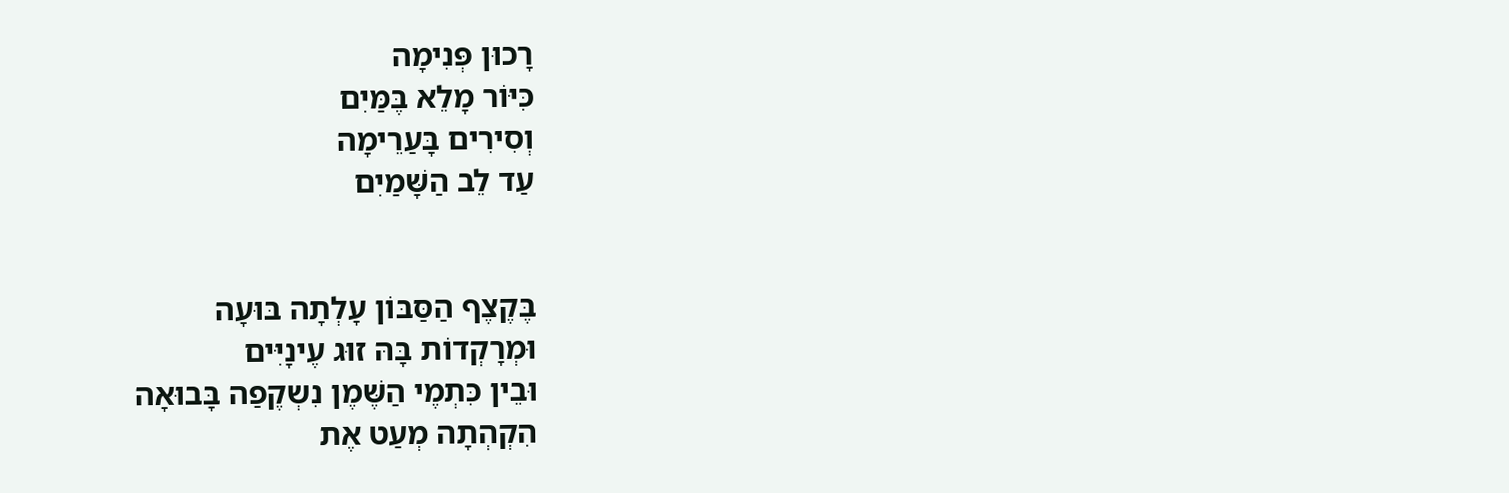רָכוּן פְּנִימָה
כִּיּוֹר מָלֵא בֶּמַּיִם
וְסִירִים בָּעַרֵימָה
עַד לֵב הַשָּׁמַיִם


בֶּקֶצֶף הַסַּבּוֹן עָלְתָה בּוּעָה
וּמְרָקְדוֹת בָּהּ זוּג עֶינָיִּים
וּבֵין כִּתְמֶי הַשֶּׁמֶן נִשְקֶפַה בָּבוּאָה
הִקְהְתָה מְעַט אֶת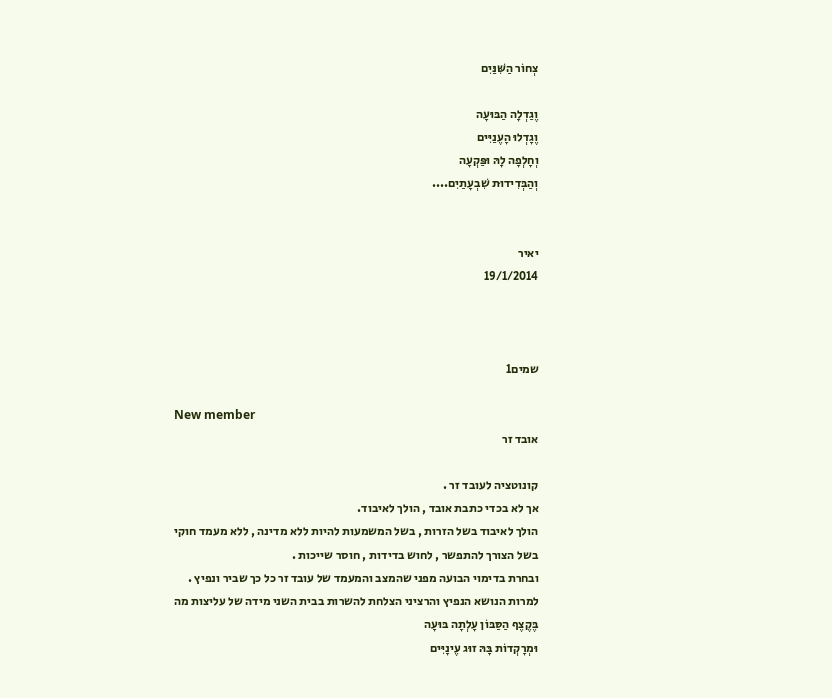צְחוֹר הַשִּׁנַּיִם

וֶגַדְלָה הַבּוּעָה
וֶגָדְלוּ הָעֶנַיִּים
וְחָלְפָה לָהּ וּפַּקְעָה
וְהַבְּדִידוּת שִׁבְעָתַיִם....


יאיר
19/1/2014



שמים1

New member
אובד זר

קונוטציה לעובד זר .
אך לא בכדי כתבת אובד , הולך לאיבוד.
הולך לאיבוד בשל הזרות , בשל המשמעות להיות ללא מדינה , ללא מעמד חוקי
בשל הצורך להתפשר , לחוש בדידות , חוסר שייכות .
ובחרת בדימוי הבועה מפני שהמצב והמעמד של עובד זר כל כך שביר ונפיץ .
למרות הנושא הנפיץ והרציני הצלחת להשרות בבית השני מידה של עליצות מה
בֶּקֶצֶף הַסַּבּוֹן עָלְתָה בּוּעָה
וּמְרָקְדוֹת בָּהּ זוּג עֶינָיִּים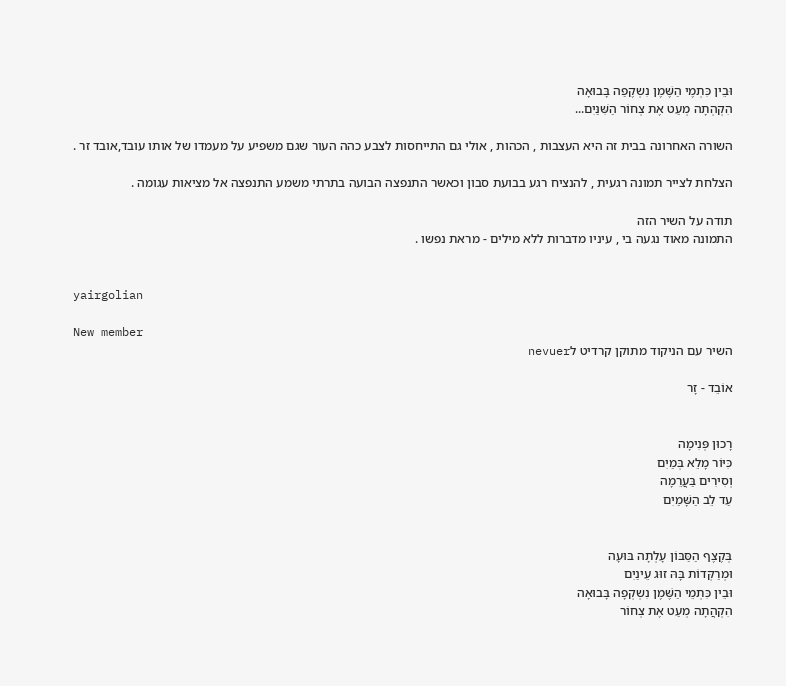וּבֵין כִּתְמֶי הַשֶּׁמֶן נִשְקֶפַה בָּבוּאָה
הִקְהְתָה מְעַט אֶת צְחוֹר הַשִּׁנַּיִם...

השורה האחרונה בבית זה היא העצבות , הכהות , אולי גם התייחסות לצבע כהה העור שגם משפיע על מעמדו של אותו עובד,אובד זר .

הצלחת לצייר תמונה רגעית , להנציח רגע בבועת סבון וכאשר התנפצה הבועה בתרתי משמע התנפצה אל מציאות עגומה .

תודה על השיר הזה
התמונה מאוד נגעה בי , עיניו מדברות ללא מילים - מראת נפשו .


yairgolian

New member
השיר עם הניקוד מתוקן קרדיט לnevuer

אוֹבֵד - זָר


רָכוּן פְּנִימָה
כִּיּוֹר מָלֵא בְּמַיִם
וְסִירִים בַּעֲרֵמָה
עַד לֵב הַשָּׁמַיִם


בְּקֶצֶף הַסַּבּוֹן עָלְתָה בּוּעָה
וּמְרַקְּדוֹת בָּהּ זוּג עֵינַיִם
וּבֵין כִּתְמֵי הַשֶּׁמֶן נִשְקְפָה בָּבוּאָה
הִקְהֲתָה מְעַט אֶת צְחוֹר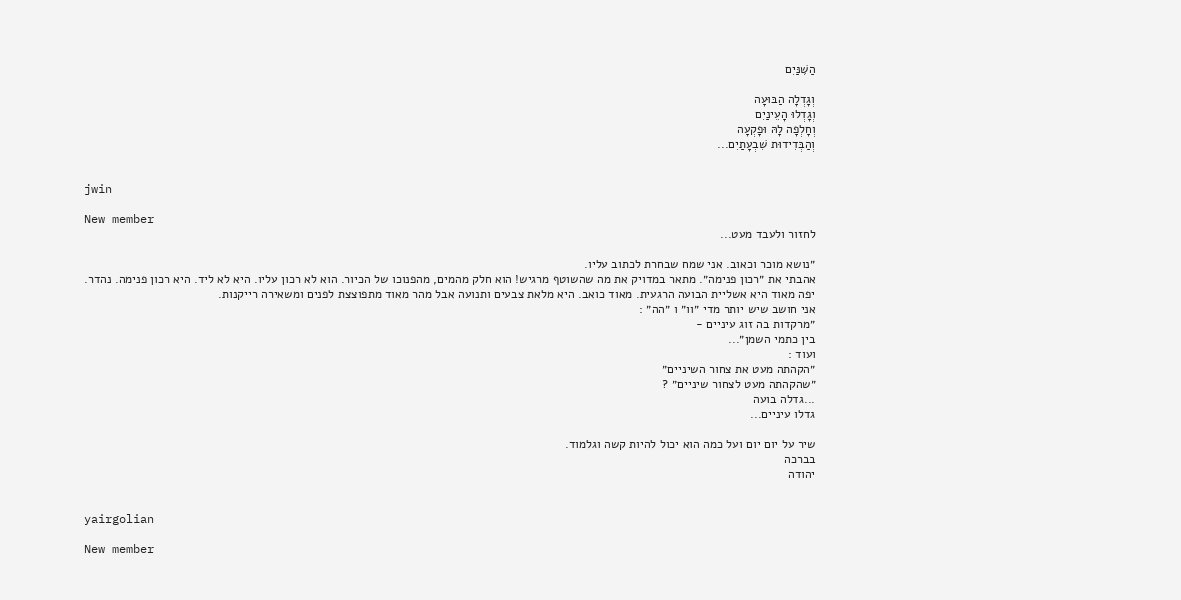הַשִּׁנַּיִם

וְגָדְלָה הַבּוּעָה
וְגָדְלוּ הָעֵינַיִם
וְחָלְפָה לָהּ וּפָקְעָה
וְהַבְּדִידוּת שִׁבְעָתַיִם...


jwin

New member
לחזור ולעבד מעט...

״נושא מוכר וכאוב. אני שמח שבחרת לכתוב עליו.
אהבתי את ״רכון פנימה״. מתאר במדויק את מה שהשוטף מרגיש! הוא חלק מהמים, מהפנוכו של הכיור. הוא לא רכון עליו. היא לא ליד. היא רכון פנימה. נהדר.
יפה מאוד היא אשליית הבועה הרגעית. מאוד כואב. היא מלאת צבעים ותנועה אבל מהר מאוד מתפוצצת לפנים ומשאירה רייקנות.
אני חושב שיש יותר מדי ״וו״ ו ״הה״ :
״מרקדות בה זוג עיניים -
בין כתמי השמן״...
ועוד :
״הקהתה מעט את צחור השיניים״
״שהקהתה מעט לצחור שיניים״ ?
...גדלה בועה
גדלו עיניים...

שיר על יום יום ועל כמה הוא יכול להיות קשה וגלמוד.
בברכה
יהודה


yairgolian

New member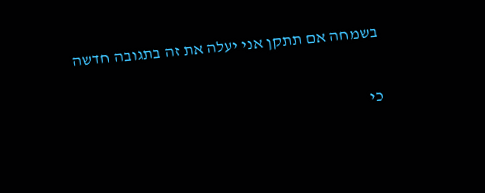בשמחה אם תתקן אני יעלה את זה בתגובה חדשה

כי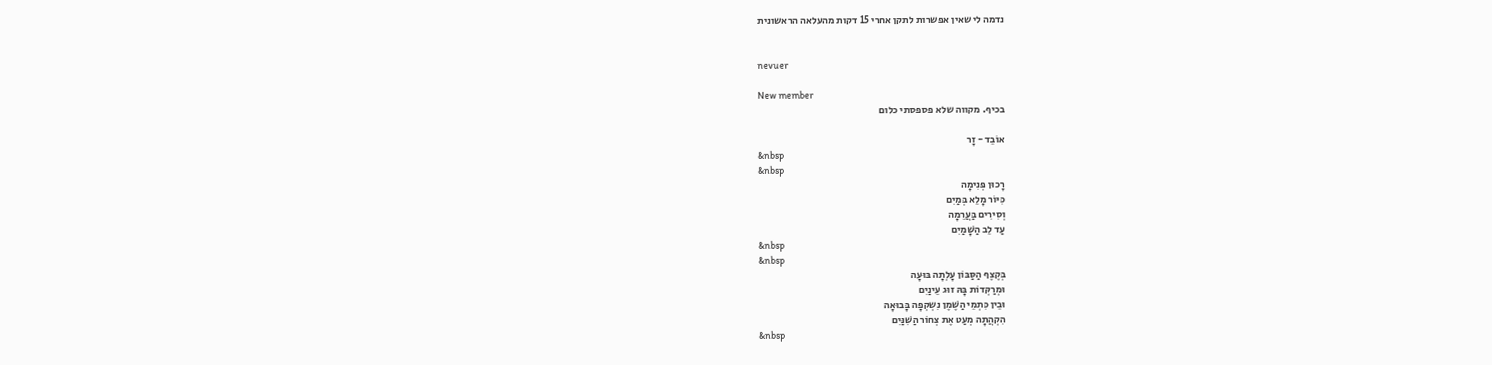נדמה לי שאין אפשרות לתקן אחרי 15 דקות מהעלאה הראשונית


nevuer

New member
בכיף. מקווה שלא פספסתי כלום

אוֹבֵד - זָר
&nbsp
&nbsp
רָכוּן פְּנִימָה
כִּיּוֹר מָלֵא בְּמַיִם
וְסִירִים בַּעֲרֵמָה
עַד לֵב הַשָּׁמַיִם
&nbsp
&nbsp
בְּקֶצֶף הַסַּבּוֹן עָלְתָה בּוּעָה
וּמְרַקְּדוֹת בָּהּ זוּג עֵינַיִם
וּבֵין כִּתְמֵי הַשֶּׁמֶן נִשְקְפָה בָּבוּאָה
הִקְהֲתָה מְעַט אֶת צְחוֹר הַשִּׁנַּיִם
&nbsp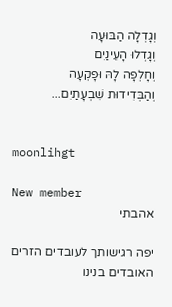וְגָדְלָה הַבּוּעָה
וְגָדְלוּ הָעֵינַיִם
וְחָלְפָה לָהּ וּפָקְעָה
וְהַבְּדִידוּת שִׁבְעָתַיִם...


moonlihgt

New member
אהבתי

יפה רגישותך לעובדים הזרים האובדים בנינו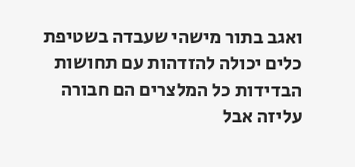ואגב בתור מישהי שעבדה בשטיפת כלים יכולה להזדהות עם תחושות הבדידות כל המלצרים הם חבורה עליזה אבל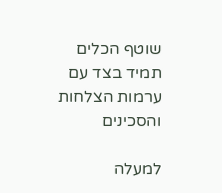שוטף הכלים תמיד בצד עם ערמות הצלחות והסכינים

למעלה